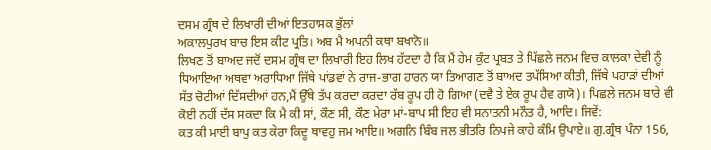ਦਸਮ ਗ੍ਰੰਥ ਦੇ ਲਿਖਾਰੀ ਦੀਆਂ ਇਤਹਾਸਕ ਭੁੱਲਾਂ
ਅਕਾਲਪੁਰਖ ਬਾਚ ਇਸ ਕੀਟ ਪ੍ਰਤਿ। ਅਬ ਮੈ ਅਪਨੀ ਕਥਾ ਬਖਾਨੋ॥
ਲਿਖਣ ਤੋਂ ਬਾਅਦ ਜਦੋਂ ਦਸਮ ਗ੍ਰੰਥ ਦਾ ਲਿਖਾਰੀ ਇਹ ਲਿਖ ਹੱਟਦਾ ਹੈ ਕਿ ਮੈਂ ਹੇਮ ਕੁੰਟ ਪ੍ਰਬਤ ਤੇ ਪਿੱਛਲੇ ਜਨਮ ਵਿਚ ਕਾਲਕਾ ਦੇਵੀ ਨੂੰ ਧਿਆਇਆ ਅਥਵਾ ਅਰਾਧਿਆ ਜਿੱਥੇ ਪਾਂਡਵਾਂ ਨੇ ਰਾਜ-ਭਾਗ ਹਾਰਨ ਯਾ ਤਿਆਗਣ ਤੋਂ ਬਾਅਦ ਤਪੱਸਿਆ ਕੀਤੀ, ਜਿੱਥੇ ਪਹਾੜਾਂ ਦੀਆਂ ਸੱਤ ਚੋਟੀਆਂ ਦਿੱਸਦੀਆਂ ਹਨ,ਮੈਂ ਉੱਥੇ ਤੱਪ ਕਰਦਾ ਕਰਦਾ ਰੱਬ ਰੂਪ ਹੀ ਹੋ ਗਿਆ (ਦਵੈ ਤੇ ਏਕ ਰੂਪ ਹੈਵ ਗਯੋ)। ਪਿਛਲੇ ਜਨਮ ਬਾਰੇ ਵੀ ਕੋਈ ਨਹੀਂ ਦੱਸ ਸਕਦਾ ਕਿ ਮੈ ਕੀ ਸਾਂ, ਕੌਣ ਸੀ, ਕੌਣ ਮੇਰਾ ਮਾਂ-ਬਾਪ ਸੀ ਇਹ ਵੀ ਸਨਾਤਨੀ ਮਨੌਤ ਹੈ, ਆਦਿ। ਜਿਵੇਂ:
ਕਤ ਕੀ ਮਾਈ ਬਾਪੁ ਕਤ ਕੇਰਾ ਕਿਦੂ ਥਾਵਹੁ ਜਮ ਆਇ॥ ਅਗਨਿ ਬਿੰਬ ਜਲ ਭੀਤਰਿ ਨਿਪਜੇ ਕਾਹੇ ਕੰਮਿ ਉਪਾਏ॥ ਗੁ.ਗ੍ਰੰਥ ਪੰਨਾ 156,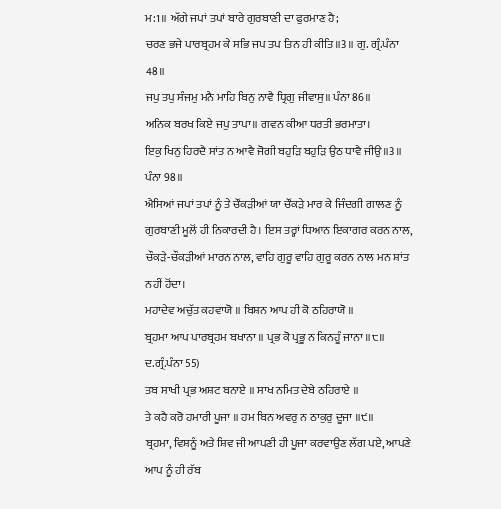ਮ:1॥ ਅੱਗੇ ਜਪਾਂ ਤਪਾਂ ਬਾਰੇ ਗੁਰਬਾਣੀ ਦਾ ਫੁਰਮਾਣ ਹੈ;
ਚਰਣ ਭਜੇ ਪਾਰਬ੍ਰਹਮ ਕੇ ਸਭਿ ਜਪ ਤਪ ਤਿਨ ਹੀ ਕੀਤਿ॥3॥ ਗੁ. ਗ੍ਰੰ.ਪੰਨਾ 48॥
ਜਪੁ ਤਪੁ ਸੰਜਮੁ ਮਨੈ ਮਾਹਿ ਬਿਨੁ ਨਾਵੈ ਧ੍ਰਿਗੁ ਜੀਵਾਸੁ॥ ਪੰਨਾ 86॥
ਅਨਿਕ ਬਰਖ ਕਿਏ ਜਪੁ ਤਾਪਾ॥ ਗਵਨ ਕੀਆ ਧਰਤੀ ਭਰਮਾਤਾ।
ਇਕੁ ਖਿਨੁ ਹਿਰਦੈ ਸਾਂਤ ਨ ਆਵੈ ਜੋਗੀ ਬਹੁੜਿ ਬਹੁੜਿ ਉਠ ਧਾਵੈ ਜੀਉ॥3॥ ਪੰਨਾ 98॥
ਐਸਿਆਂ ਜਪਾਂ ਤਪਾਂ ਨੂੰ ਤੇ ਚੌਂਕੜੀਆਂ ਯਾ ਚੌਂਕੜੇ ਮਾਰ ਕੇ ਜਿੰਦਗੀ ਗਾਲਣ ਨੂੰ ਗੁਰਬਾਣੀ ਮੂਲੋਂ ਹੀ ਨਿਕਾਰਦੀ ਹੈ। ਇਸ ਤਰ੍ਹਾਂ ਧਿਆਨ ਇਕਾਗਰ ਕਰਨ ਨਾਲ, ਚੌਕੜੇ-ਚੌਕੜੀਆਂ ਮਾਰਨ ਨਾਲ, ਵਾਹਿ ਗੁਰੂ ਵਾਹਿ ਗੁਰੂ ਕਰਨ ਨਾਲ ਮਨ ਸ਼ਾਂਤ ਨਹੀਂ ਹੋਂਦਾ।
ਮਹਾਦੇਵ ਅਚੁੱਤ ਕਹਵਾਯੋ ॥ ਬਿਸ਼ਨ ਆਪ ਹੀ ਕੋ ਠਹਿਰਾਯੋ ॥
ਬ੍ਰਹਮਾ ਆਪ ਪਾਰਬ੍ਰਹਮ ਬਖਾਨਾ ॥ ਪ੍ਰਭ ਕੋ ਪ੍ਰਭੂ ਨ ਕਿਨਹੂੰ ਜਾਨਾ ॥੮॥ ਦ.ਗ੍ਰੰ.ਪੰਨਾ 55)
ਤਬ ਸਾਖੀ ਪ੍ਰਭ ਅਸ਼ਟ ਬਨਾਏ ॥ ਸਾਖ ਨਮਿਤ ਦੇਬੇ ਠਹਿਰਾਏ ॥
ਤੇ ਕਹੈ ਕਰੋ ਹਮਾਰੀ ਪੂਜਾ ॥ ਹਮ ਬਿਨ ਅਵਰੁ ਨ ਠਾਕੁਰੁ ਦੂਜਾ ॥੯॥
ਬ੍ਰਹਮਾ, ਵਿਸ਼ਨੂੰ ਅਤੇ ਸ਼ਿਵ ਜੀ ਆਪਣੀ ਹੀ ਪੂਜਾ ਕਰਵਾਉਣ ਲੱਗ ਪਏ, ਆਪਣੇ ਆਪ ਨੂੰ ਹੀ ਰੱਬ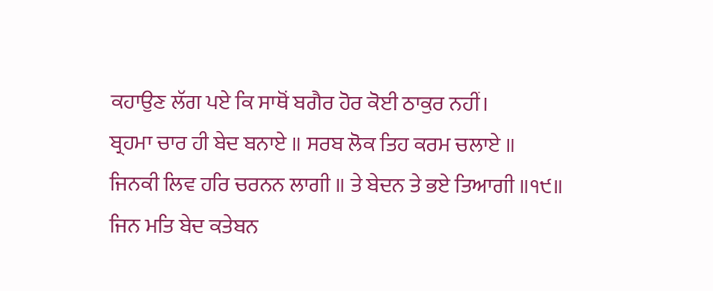ਕਹਾਉਣ ਲੱਗ ਪਏ ਕਿ ਸਾਥੋਂ ਬਗੈਰ ਹੋਰ ਕੋਈ ਠਾਕੁਰ ਨਹੀਂ।
ਬ੍ਰਹਮਾ ਚਾਰ ਹੀ ਬੇਦ ਬਨਾਏ ॥ ਸਰਬ ਲੋਕ ਤਿਹ ਕਰਮ ਚਲਾਏ ॥
ਜਿਨਕੀ ਲਿਵ ਹਰਿ ਚਰਨਨ ਲਾਗੀ ॥ ਤੇ ਬੇਦਨ ਤੇ ਭਏ ਤਿਆਗੀ ॥੧੯॥
ਜਿਨ ਮਤਿ ਬੇਦ ਕਤੇਬਨ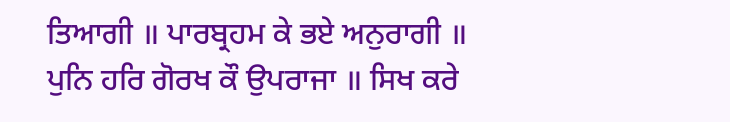ਤਿਆਗੀ ॥ ਪਾਰਬ੍ਰਹਮ ਕੇ ਭਏ ਅਨੁਰਾਗੀ ॥
ਪੁਨਿ ਹਰਿ ਗੋਰਖ ਕੌ ਉਪਰਾਜਾ ॥ ਸਿਖ ਕਰੇ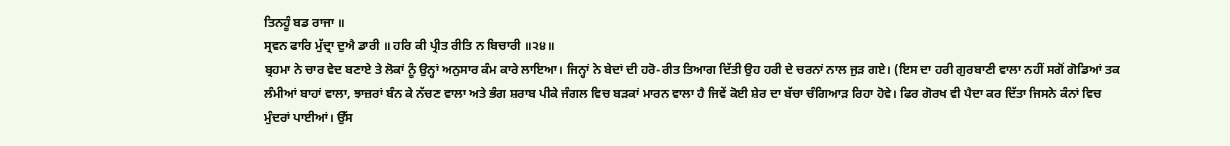ਤਿਨਹੂੰ ਬਡ ਰਾਜਾ ॥
ਸ੍ਰਵਨ ਫਾਰਿ ਮੁੱਦ੍ਰਾ ਦੁਐ ਡਾਰੀ ॥ ਹਰਿ ਕੀ ਪ੍ਰੀਤ ਰੀਤਿ ਨ ਬਿਚਾਰੀ ॥੨੪॥
ਬ੍ਰਹਮਾ ਨੇ ਚਾਰ ਵੇਦ ਬਣਾਏ ਤੇ ਲੋਕਾਂ ਨੂੰ ਉਨ੍ਹਾਂ ਅਨੁਸਾਰ ਕੰਮ ਕਾਰੇ ਲਾਇਆ। ਜਿਨ੍ਹਾਂ ਨੇ ਬੇਦਾਂ ਦੀ ਹਰੋ-ਰੀਤ ਤਿਆਗ ਦਿੱਤੀ ਉਹ ਹਰੀ ਦੇ ਚਰਨਾਂ ਨਾਲ ਜੁੜ ਗਏ। (ਇਸ ਦਾ ਹਰੀ ਗੁਰਬਾਣੀ ਵਾਲਾ ਨਹੀਂ ਸਗੋਂ ਗੋਡਿਆਂ ਤਕ ਲੰਮੀਆਂ ਬਾਹਾਂ ਵਾਲਾ, ਝਾਜ਼ਰਾਂ ਬੰਨ ਕੇ ਨੱਚਣ ਵਾਲਾ ਅਤੇ ਭੰਗ ਸ਼ਰਾਬ ਪੀਕੇ ਜੰਗਲ ਵਿਚ ਬੜਕਾਂ ਮਾਰਨ ਵਾਲਾ ਹੈ ਜਿਵੇਂ ਕੋਈ ਸ਼ੇਰ ਦਾ ਬੱਚਾ ਚੰਗਿਆੜ ਰਿਹਾ ਹੋਵੇ। ਫਿਰ ਗੋਰਖ ਵੀ ਪੈਦਾ ਕਰ ਦਿੱਤਾ ਜਿਸਨੇ ਕੰਨਾਂ ਵਿਚ ਮੁੰਦਰਾਂ ਪਾਈਆਂ। ਉੱਸ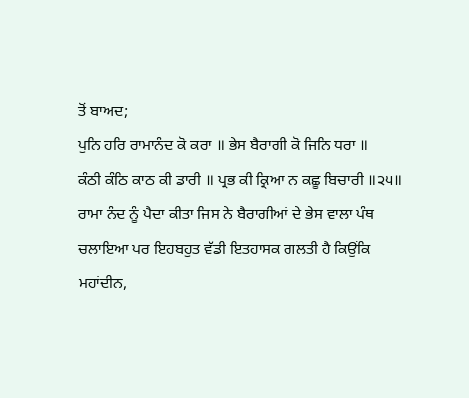ਤੋਂ ਬਾਅਦ;
ਪੁਨਿ ਹਰਿ ਰਾਮਾਨੰਦ ਕੋ ਕਰਾ ॥ ਭੇਸ ਬੈਰਾਗੀ ਕੋ ਜਿਨਿ ਧਰਾ ॥
ਕੰਠੀ ਕੰਠਿ ਕਾਠ ਕੀ ਡਾਰੀ ॥ ਪ੍ਰਭ ਕੀ ਕ੍ਰਿਆ ਨ ਕਛੂ ਬਿਚਾਰੀ ॥੨੫॥
ਰਾਮਾ ਨੰਦ ਨੂੰ ਪੈਦਾ ਕੀਤਾ ਜਿਸ ਨੇ ਬੈਰਾਗੀਆਂ ਦੇ ਭੇਸ ਵਾਲਾ ਪੰਥ ਚਲਾਇਆ ਪਰ ਇਹਬਹੁਤ ਵੱਡੀ ਇਤਹਾਸਕ ਗਲਤੀ ਹੈ ਕਿਉਂਕਿ ਮਹਾਂਦੀਨ,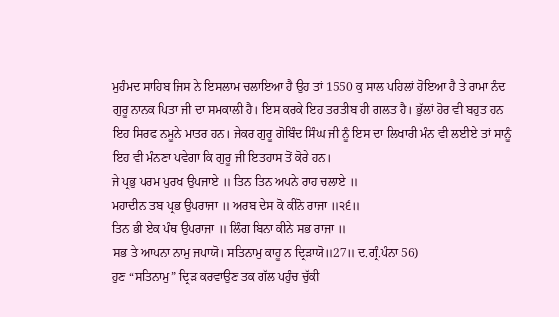ਮੁਹੰਮਦ ਸਾਹਿਬ ਜਿਸ ਨੇ ਇਸਲਾਮ ਚਲਾਇਆ ਹੈ ਉਹ ਤਾਂ 1550 ਕੁ ਸਾਲ ਪਹਿਲਾਂ ਹੋਇਆ ਹੈ ਤੇ ਰਾਮਾ ਨੰਦ ਗੁਰੂ ਨਾਨਕ ਪਿਤਾ ਜੀ ਦਾ ਸਮਕਾਲੀ ਹੈ। ਇਸ ਕਰਕੇ ਇਹ ਤਰਤੀਬ ਹੀ ਗਲਤ ਹੈ। ਭੁੱਲਾਂ ਹੋਰ ਵੀ ਬਹੁਤ ਹਨ ਇਹ ਸਿਰਫ ਨਮੂਨੇ ਮਾਤਰ ਹਨ। ਜੇਕਰ ਗੁਰੂ ਗੋਬਿੰਦ ਸਿੰਘ ਜੀ ਨੂੰ ਇਸ ਦਾ ਲਿਖਾਰੀ ਮੰਨ ਵੀ ਲਈਏ ਤਾਂ ਸਾਨੂੰ ਇਹ ਵੀ ਮੰਨਣਾ ਪਵੇਗਾ ਕਿ ਗੁਰੂ ਜੀ ਇਤਹਾਸ ਤੋਂ ਕੋਰੇ ਹਨ।
ਜੇ ਪ੍ਰਭੁ ਪਰਮ ਪੁਰਖ ਉਪਜਾਏ ॥ ਤਿਨ ਤਿਨ ਅਪਨੇ ਰਾਹ ਚਲਾਏ ॥
ਮਹਾਦੀਨ ਤਬ ਪ੍ਰਭ ਉਪਰਾਜਾ ॥ ਅਰਬ ਦੇਸ ਕੋ ਕੀਨੋ ਰਾਜਾ ॥੨੬॥
ਤਿਨ ਭੀ ਏਕ ਪੰਥ ਉਪਰਾਜਾ ॥ ਲਿੰਗ ਬਿਨਾ ਕੀਨੇ ਸਭ ਰਾਜਾ ॥
ਸਭ ਤੇ ਆਪਨਾ ਨਾਮੁ ਜਪਾਯੋ। ਸਤਿਨਾਮੁ ਕਾਹੂ ਨ ਦ੍ਰਿੜਾਯੋ॥27॥ ਦ.ਗ੍ਰੰ.ਪੰਨਾ 56)
ਹੁਣ “ਸਤਿਨਾਮੁ” ਦ੍ਰਿੜ ਕਰਵਾਉਣ ਤਕ ਗੱਲ ਪਹੁੰਚ ਚੁੱਕੀ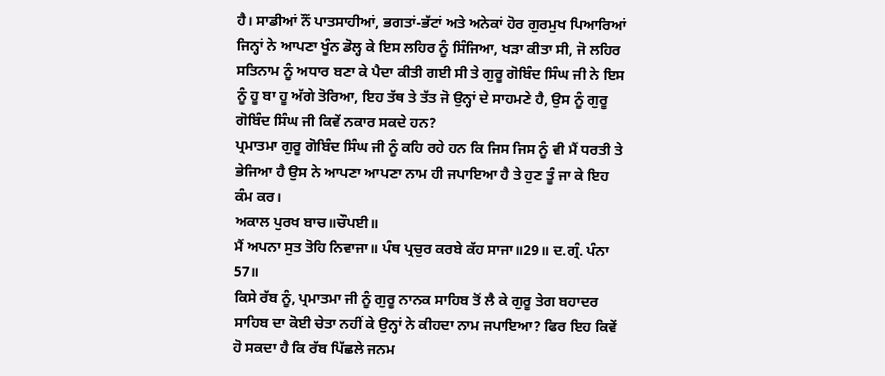ਹੈ। ਸਾਡੀਆਂ ਨੌਂ ਪਾਤਸਾਹੀਆਂ, ਭਗਤਾਂ-ਭੱਟਾਂ ਅਤੇ ਅਨੇਕਾਂ ਹੋਰ ਗੁਰਮੁਖ ਪਿਆਰਿਆਂ ਜਿਨ੍ਹਾਂ ਨੇ ਆਪਣਾ ਖੂੰਨ ਡੋਲ੍ਹ ਕੇ ਇਸ ਲਹਿਰ ਨੂੰ ਸਿੰਜਿਆ, ਖੜਾ ਕੀਤਾ ਸੀ, ਜੋ ਲਹਿਰ ਸਤਿਨਾਮ ਨੂੰ ਅਧਾਰ ਬਣਾ ਕੇ ਪੈਦਾ ਕੀਤੀ ਗਈ ਸੀ ਤੇ ਗੁਰੂ ਗੋਬਿੰਦ ਸਿੰਘ ਜੀ ਨੇ ਇਸ ਨੂੰ ਹੂ ਬਾ ਹੂ ਅੱਗੇ ਤੋਰਿਆ, ਇਹ ਤੱਥ ਤੇ ਤੱਤ ਜੋ ਉਨ੍ਹਾਂ ਦੇ ਸਾਹਮਣੇ ਹੈ, ਉਸ ਨੂੰ ਗੁਰੂ ਗੋਬਿੰਦ ਸਿੰਘ ਜੀ ਕਿਵੇਂ ਨਕਾਰ ਸਕਦੇ ਹਨ?
ਪ੍ਰਮਾਤਮਾ ਗੁਰੂ ਗੋਬਿੰਦ ਸਿੰਘ ਜੀ ਨੂੰ ਕਹਿ ਰਹੇ ਹਨ ਕਿ ਜਿਸ ਜਿਸ ਨੂੰ ਵੀ ਮੈਂ ਧਰਤੀ ਤੇ ਭੇਜਿਆ ਹੈ ਉਸ ਨੇ ਆਪਣਾ ਆਪਣਾ ਨਾਮ ਹੀ ਜਪਾਇਆ ਹੈ ਤੇ ਹੁਣ ਤੂੰ ਜਾ ਕੇ ਇਹ ਕੰਮ ਕਰ।
ਅਕਾਲ ਪੁਰਖ ਬਾਚ॥ਚੌਪਈ॥
ਮੈਂ ਅਪਨਾ ਸੁਤ ਤੋਹਿ ਨਿਵਾਜਾ॥ ਪੰਥ ਪ੍ਰਚੁਰ ਕਰਬੇ ਕੱਹ ਸਾਜਾ॥29॥ ਦ.ਗ੍ਰੰ. ਪੰਨਾ 57॥
ਕਿਸੇ ਰੱਬ ਨੂੰ, ਪ੍ਰਮਾਤਮਾ ਜੀ ਨੂੰ ਗੁਰੂ ਨਾਨਕ ਸਾਹਿਬ ਤੋਂ ਲੈ ਕੇ ਗੁਰੂ ਤੇਗ ਬਹਾਦਰ ਸਾਹਿਬ ਦਾ ਕੋਈ ਚੇਤਾ ਨਹੀਂ ਕੇ ਉਨ੍ਹਾਂ ਨੇ ਕੀਹਦਾ ਨਾਮ ਜਪਾਇਆ? ਫਿਰ ਇਹ ਕਿਵੇਂ ਹੋ ਸਕਦਾ ਹੈ ਕਿ ਰੱਬ ਪਿੱਛਲੇ ਜਨਮ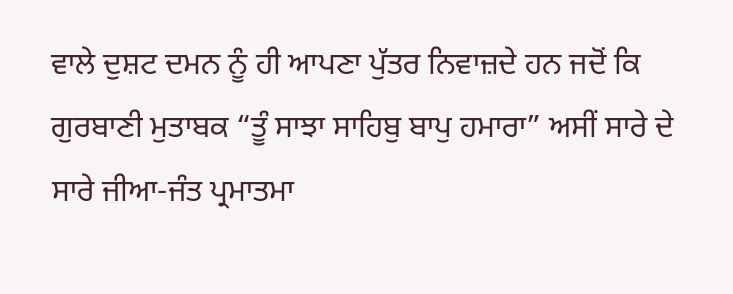ਵਾਲੇ ਦੁਸ਼ਟ ਦਮਨ ਨੂੰ ਹੀ ਆਪਣਾ ਪੁੱਤਰ ਨਿਵਾਜ਼ਦੇ ਹਨ ਜਦੋਂ ਕਿ ਗੁਰਬਾਣੀ ਮੁਤਾਬਕ “ਤੂੰ ਸਾਝਾ ਸਾਹਿਬੁ ਬਾਪੁ ਹਮਾਰਾ” ਅਸੀਂ ਸਾਰੇ ਦੇ ਸਾਰੇ ਜੀਆ-ਜੰਤ ਪ੍ਰਮਾਤਮਾ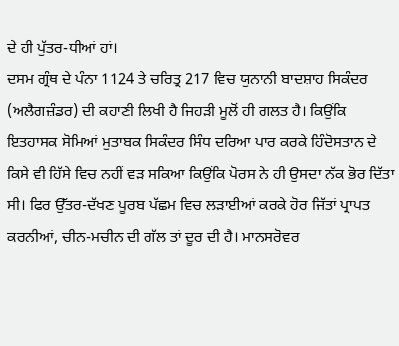ਦੇ ਹੀ ਪੁੱਤਰ-ਧੀਆਂ ਹਾਂ।
ਦਸਮ ਗ੍ਰੰਥ ਦੇ ਪੰਨਾ 1124 ਤੇ ਚਰਿਤ੍ਰ 217 ਵਿਚ ਯੁਨਾਨੀ ਬਾਦਸ਼ਾਹ ਸਿਕੰਦਰ (ਅਲੈਗਜ਼ੰਡਰ) ਦੀ ਕਹਾਣੀ ਲਿਖੀ ਹੈ ਜਿਹੜੀ ਮੂਲੋਂ ਹੀ ਗਲਤ ਹੈ। ਕਿਉਂਕਿ ਇਤਹਾਸਕ ਸੋਮਿਆਂ ਮੁਤਾਬਕ ਸਿਕੰਦਰ ਸਿੰਧ ਦਰਿਆ ਪਾਰ ਕਰਕੇ ਹਿੰਦੋਸਤਾਨ ਦੇ ਕਿਸੇ ਵੀ ਹਿੱਸੇ ਵਿਚ ਨਹੀਂ ਵੜ ਸਕਿਆ ਕਿਉਂਕਿ ਪੋਰਸ ਨੇ ਹੀ ਉਸਦਾ ਨੱਕ ਭੋਰ ਦਿੱਤਾ ਸੀ। ਫਿਰ ਉੱਤਰ-ਦੱਖਣ ਪੂਰਬ ਪੱਛਮ ਵਿਚ ਲੜਾਈਆਂ ਕਰਕੇ ਹੋਰ ਜਿੱਤਾਂ ਪ੍ਰਾਪਤ ਕਰਨੀਆਂ, ਚੀਨ-ਮਚੀਨ ਦੀ ਗੱਲ ਤਾਂ ਦੂਰ ਦੀ ਹੈ। ਮਾਨਸਰੋਵਰ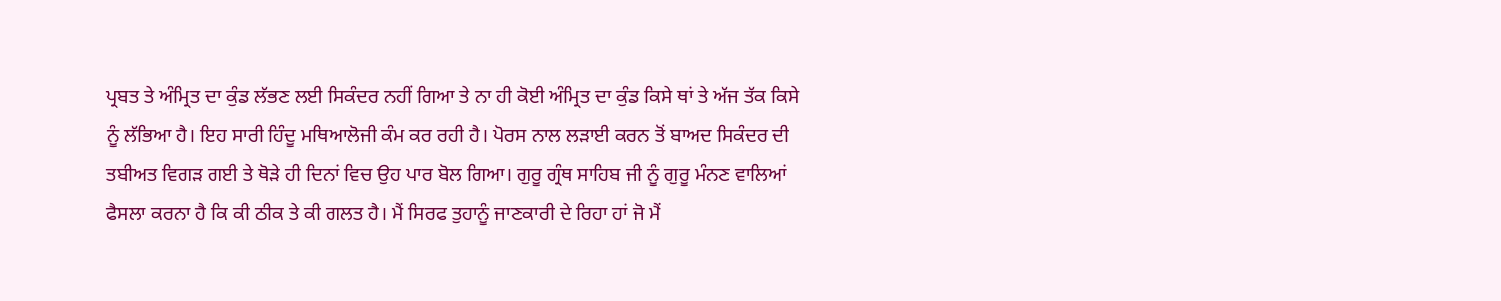ਪ੍ਰਬਤ ਤੇ ਅੰਮ੍ਰਿਤ ਦਾ ਕੁੰਡ ਲੱਭਣ ਲਈ ਸਿਕੰਦਰ ਨਹੀਂ ਗਿਆ ਤੇ ਨਾ ਹੀ ਕੋਈ ਅੰਮ੍ਰਿਤ ਦਾ ਕੁੰਡ ਕਿਸੇ ਥਾਂ ਤੇ ਅੱਜ ਤੱਕ ਕਿਸੇ ਨੂੰ ਲੱਭਿਆ ਹੈ। ਇਹ ਸਾਰੀ ਹਿੰਦੂ ਮਥਿਆਲੋਜੀ ਕੰਮ ਕਰ ਰਹੀ ਹੈ। ਪੋਰਸ ਨਾਲ ਲੜਾਈ ਕਰਨ ਤੋਂ ਬਾਅਦ ਸਿਕੰਦਰ ਦੀ ਤਬੀਅਤ ਵਿਗੜ ਗਈ ਤੇ ਥੋੜੇ ਹੀ ਦਿਨਾਂ ਵਿਚ ਉਹ ਪਾਰ ਬੋਲ ਗਿਆ। ਗੁਰੂ ਗ੍ਰੰਥ ਸਾਹਿਬ ਜੀ ਨੂੰ ਗੁਰੂ ਮੰਨਣ ਵਾਲਿਆਂ ਫੈਸਲਾ ਕਰਨਾ ਹੈ ਕਿ ਕੀ ਠੀਕ ਤੇ ਕੀ ਗਲਤ ਹੈ। ਮੈਂ ਸਿਰਫ ਤੁਹਾਨੂੰ ਜਾਣਕਾਰੀ ਦੇ ਰਿਹਾ ਹਾਂ ਜੋ ਮੈਂ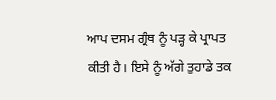ਆਪ ਦਸਮ ਗ੍ਰੰਥ ਨੂੰ ਪੜ੍ਹ ਕੇ ਪ੍ਰਾਪਤ ਕੀਤੀ ਹੈ। ਇਸੇ ਨੂੰ ਅੱਗੇ ਤੁਹਾਡੇ ਤਕ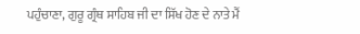ਪਹੁੰਚਾਣਾ, ਗੁਰੂ ਗ੍ਰੰਥ ਸਾਹਿਬ ਜੀ ਦਾ ਸਿੱਖ ਹੋਣ ਦੇ ਨਾਤੇ ਮੈਂ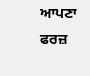ਆਪਣਾ ਫਰਜ਼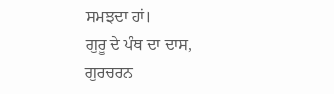ਸਮਝਦਾ ਹਾਂ।
ਗੁਰੂ ਦੇ ਪੰਥ ਦਾ ਦਾਸ,
ਗੁਰਚਰਨ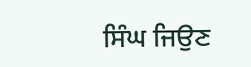ਸਿੰਘ ਜਿਉਣ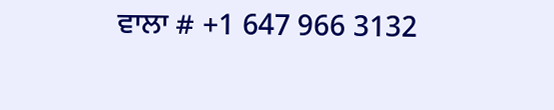ਵਾਲਾ # +1 647 966 3132